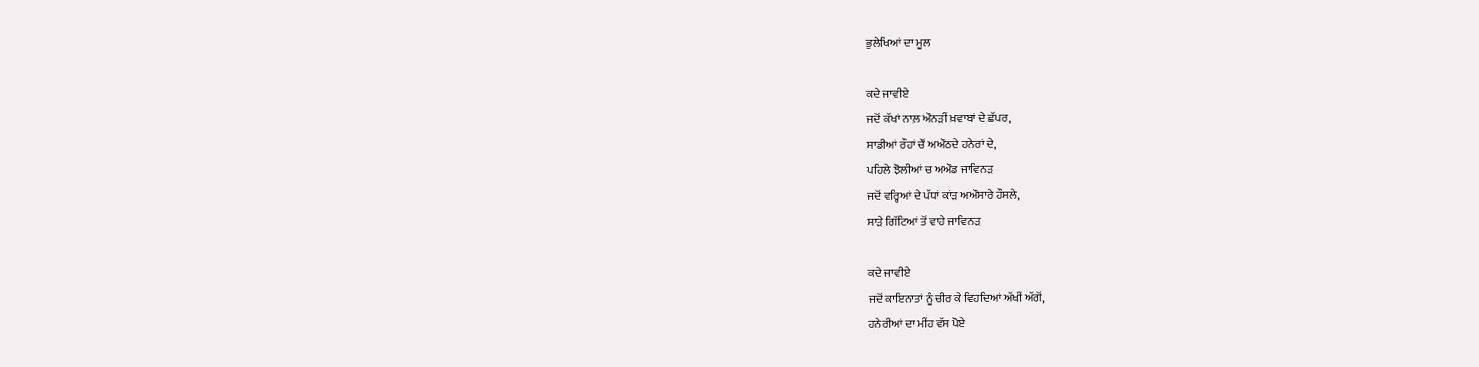ਭੁਲੇਖਿਆਂ ਦਾ ਮੂਲ

ਕਦੇ ਜਾਵੀਏ
ਜਦੋਂ ਕੱਖਾਂ ਨਾਲ਼ ਔਨੜੀਂ ਖ਼ਵਾਬਾਂ ਦੇ ਛੱਪਰ,
ਸਾਡੀਆਂ ਰੌਹਾਂ ਚੌਂ ਅਔਠਦੇ ਹਨੇਰਾਂ ਦੇ,
ਪਹਿਲੇ ਝੋਲੀਆਂ ਚ ਅਔਡ ਜਾਵਿਨੜ
ਜਦੋਂ ਵਰ੍ਹਿਆਂ ਦੇ ਪੱਧਾਂ ਕਾਂੜ ਅਔਸਾਰੇ ਹੌਸਲੇ,
ਸਾੜੇ ਗਿੱਟਿਆਂ ਤੋਂ ਵਾਹੇ ਜਾਵਿਨੜ

ਕਦੇ ਜਾਵੀਏ
ਜਦੋਂ ਕਾਇਨਾਤਾਂ ਨੂੰ ਚੀਰ ਕੇ ਵਿਹਦਿਆਂ ਅੱਖੀਂ ਅੱਗੋਂ,
ਹਨੇਰੀਆਂ ਦਾ ਮੀਂਹ ਵੱਸ ਪੋਏ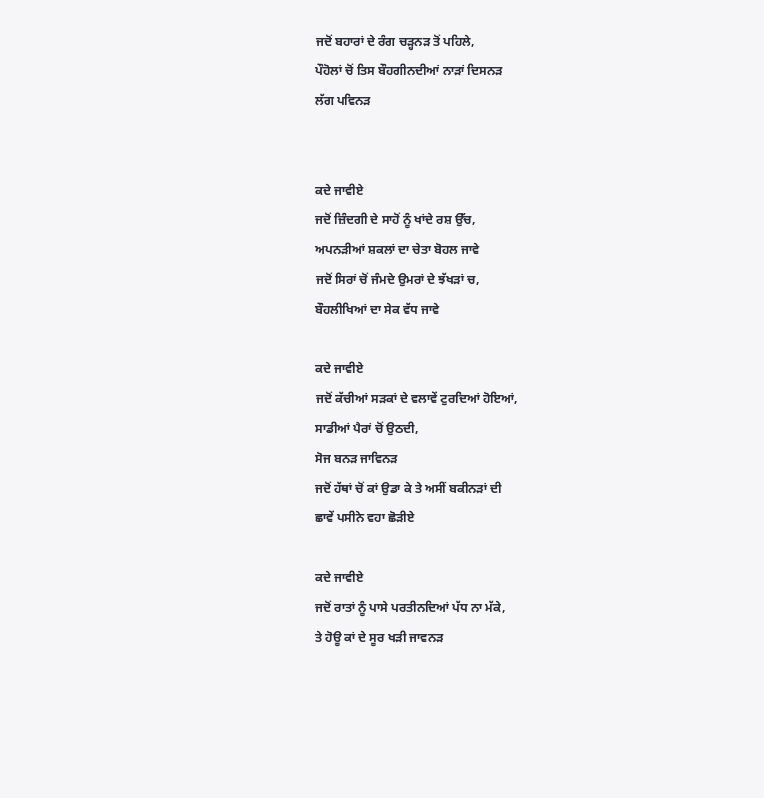ਜਦੋਂ ਬਹਾਰਾਂ ਦੇ ਰੰਗ ਚੜ੍ਹਨੜ ਤੋਂ ਪਹਿਲੇ,
ਪੌਹੋਲਾਂ ਚੋਂ ਤਿਸ ਬੌਹਗੀਨਦੀਆਂ ਨਾੜਾਂ ਦਿਸਨੜ
ਲੱਗ ਪਵਿਨੜ


ਕਦੇ ਜਾਵੀਏ
ਜਦੋਂ ਜ਼ਿੰਦਗੀ ਦੇ ਸਾਹੋਂ ਨੂੰ ਖਾਂਦੇ ਰਸ਼ ਉੱਚ,
ਅਪਨੜੀਆਂ ਸ਼ਕਲਾਂ ਦਾ ਚੇਤਾ ਬੋਹਲ ਜਾਵੇ
ਜਦੋਂ ਸਿਰਾਂ ਚੋਂ ਜੰਮਦੇ ਉਮਰਾਂ ਦੇ ਝੱਖੜਾਂ ਚ,
ਬੌਹਲੀਖਿਆਂ ਦਾ ਸੇਕ ਵੱਧ ਜਾਵੇ

ਕਦੇ ਜਾਵੀਏ
ਜਦੋਂ ਕੱਚੀਆਂ ਸੜਕਾਂ ਦੇ ਵਲਾਵੇਂ ਟੁਰਦਿਆਂ ਹੋਇਆਂ,
ਸਾਡੀਆਂ ਪੈਰਾਂ ਚੋਂ ਉਠਦੀ,
ਸੋਜ ਬਨੜ ਜਾਵਿਨੜ
ਜਦੋਂ ਹੱਥਾਂ ਚੋਂ ਕਾਂ ਉਡਾ ਕੇ ਤੇ ਅਸੀਂ ਬਕੀਨੜਾਂ ਦੀ
ਛਾਵੇਂ ਪਸੀਨੇ ਵਹਾ ਛੋੜੀਏ

ਕਦੇ ਜਾਵੀਏ
ਜਦੋਂ ਰਾਤਾਂ ਨੂੰ ਪਾਸੇ ਪਰਤੀਨਦਿਆਂ ਪੱਧ ਨਾ ਮੱਕੇ,
ਤੇ ਹੋਊ ਕਾਂ ਦੇ ਸੂਰ ਖੜੀ ਜਾਵਨੜ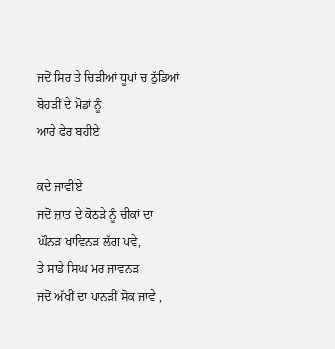ਜਦੋਂ ਸਿਰ ਤੇ ਚਿੜੀਆਂ ਧੂਪਾਂ ਚ ਠੁੱਡਿਆਂ
ਬੋਹੜੀਂ ਦੇ ਮੋਡਾਂ ਨੂੰ
ਆਰੇ ਫੇਰ ਬਹੀਏ

ਕਦੇ ਜਾਵੀਏ
ਜਦੋਂ ਜ਼ਾਤ ਦੇ ਕੋਠੜੇ ਨੂੰ ਚੀਕਾਂ ਦਾ
ਘੌਨੜ ਖਾਵਿਨੜ ਲੱਗ ਪਵੇ,
ਤੇ ਸਾਡੇ ਸਿਘ ਮਰ ਜਾਵਨੜ
ਜਦੋਂ ਅੱਖੀਂ ਦਾ ਪਾਨੜੀਂ ਸੋਕ ਜਾਵੇ ,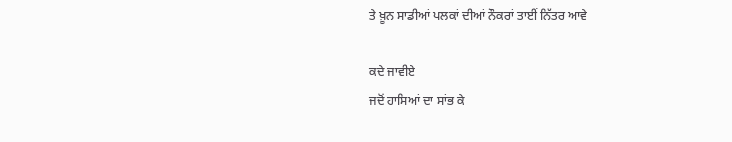ਤੇ ਖ਼ੂਨ ਸਾਡੀਆਂ ਪਲਕਾਂ ਦੀਆਂ ਨੌਕਰਾਂ ਤਾਈਂ ਨਿੱਤਰ ਆਵੇ

ਕਦੇ ਜਾਵੀਏ
ਜਦੋਂ ਹਾਸਿਆਂ ਦਾ ਸਾਂਭ ਕੇ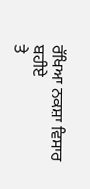ਰੱਖਿਆ ਨਕਸ਼ਾ ਵਿਸਾਰ ਬਹੀਏ
ਤੇ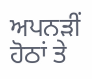ਅਪਨੜੀਂ ਹੋਠਾਂ ਤੇ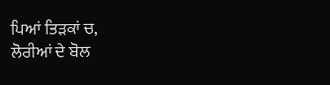ਪਿਆਂ ਤਿੜਕਾਂ ਚ,
ਲੋਰੀਆਂ ਦੇ ਬੋਲ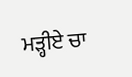ਮੜ੍ਹੀਏ ਚਾ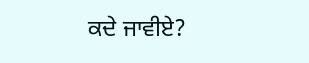ਕਦੇ ਜਾਵੀਏ?